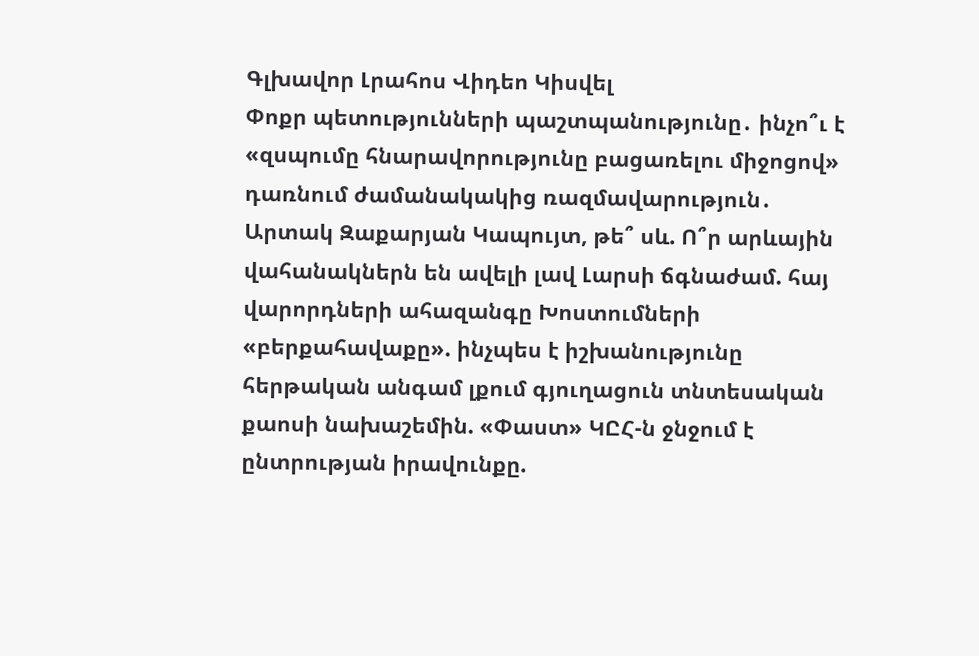Գլխավոր Լրահոս Վիդեո Կիսվել
Փոքր պետությունների պաշտպանությունը․ ինչո՞ւ է «զսպումը հնարավորությունը բացառելու միջոցով» դառնում ժամանակակից ռազմավարություն․ Արտակ Զաքարյան Կապույտ, թե՞ սև. Ո՞ր արևային վահանակներն են ավելի լավ Լարսի ճգնաժամ. հայ վարորդների ահազանգը Խոստումների «բերքահավաքը». ինչպես է իշխանությունը հերթական անգամ լքում գյուղացուն տնտեսական քաոսի նախաշեմին. «Փաստ» ԿԸՀ-ն ջնջում է ընտրության իրավունքը.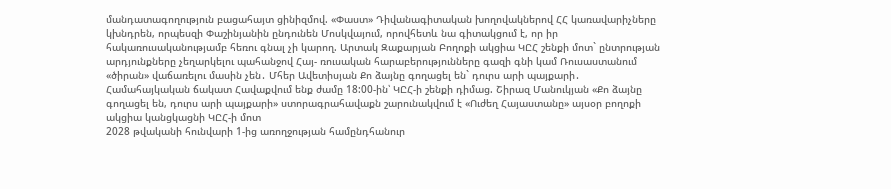մանդատագողություն բացահայտ ցինիզմով. «Փաստ» Դիվանագիտական խողովակներով ՀՀ կառավարիչները կխնդրեն, որպեսզի Փաշինյանին ընդունեն Մոսկվայում, որովհետև նա գիտակցում է, որ իր հակառուսականությամբ հեռու գնալ չի կարող. Արտակ Զաքարյան Բողոքի ակցիա ԿԸՀ շենքի մոտ` ընտրության արդյունքները չեղարկելու պահանջով Հայ- ռուսական հարաբերությունները գազի գնի կամ Ռուսաստանում «ծիրան» վաճառելու մասին չեն․ Մհեր Ավետիսյան Քո ձայնը գողացել են` դուրս արի պայքարի․ Համահայկական ճակատ Հավաքվում ենք ժամը 18:00-ին՝ ԿԸՀ-ի շենքի դիմաց. Շիրազ Մանուկյան «Քո ձայնը գողացել են, դուրս արի պայքարի» ստորագրահավաքն շարունակվում է «Ուժեղ Հայաստանը» այսօր բողոքի ակցիա կանցկացնի ԿԸՀ-ի մոտ
2028 թվականի հունվարի 1-ից առողջության համընդհանուր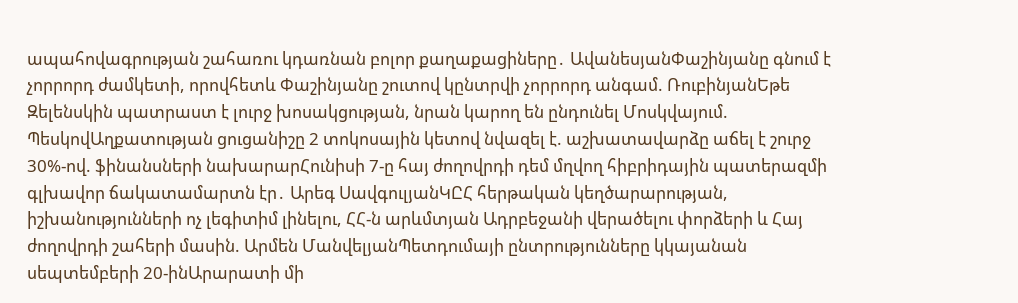ապահովագրության շահառու կդառնան բոլոր քաղաքացիները․ ԱվանեսյանՓաշինյանը գնում է չորրորդ ժամկետի, որովհետև Փաշինյանը շուտով կընտրվի չորրորդ անգամ. ՌուբինյանԵթե Զելենսկին պատրաստ է լուրջ խոսակցության, նրան կարող են ընդունել Մոսկվայում. ՊեսկովԱղքատության ցուցանիշը 2 տոկոսային կետով նվազել է. աշխատավարձը աճել է շուրջ 30%-ով. ֆինանսների նախարարՀունիսի 7-ը հայ ժողովրդի դեմ մղվող հիբրիդային պատերազմի գլխավոր ճակատամարտն էր․ Արեգ ՍավգուլյանԿԸՀ հերթական կեղծարարության, իշխանությունների ոչ լեգիտիմ լինելու, ՀՀ-ն արևմտյան Ադրբեջանի վերածելու փորձերի և Հայ ժողովրդի շահերի մասին. Արմեն ՄանվելյանՊետդումայի ընտրությունները կկայանան սեպտեմբերի 20-ինԱրարատի մի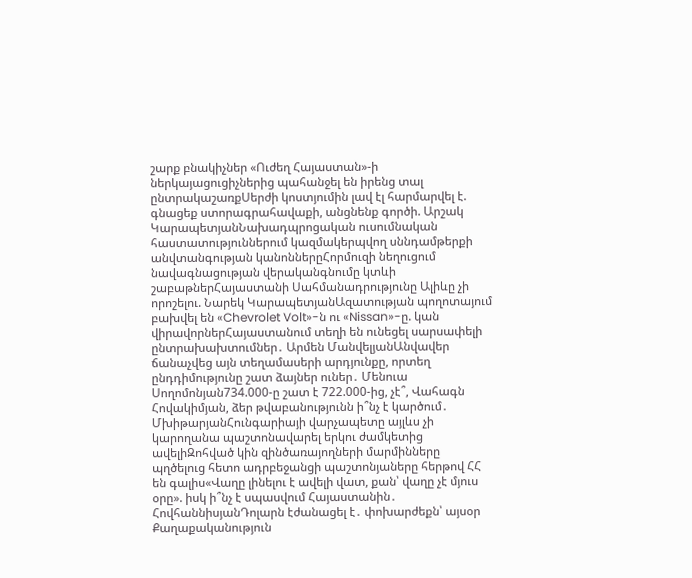շարք բնակիչներ «Ուժեղ Հայաստան»-ի ներկայացուցիչներից պահանջել են իրենց տալ ընտրակաշառքՍերժի կոստյումին լավ էլ հարմարվել է. գնացեք ստորագրահավաքի, անցնենք գործի. Արշակ ԿարապետյանՆախադպրոցական ուսումնական հաստատություններում կազմակերպվող սննդամթերքի անվտանգության կանոններըՀորմուզի նեղուցում նավագնացության վերականգնումը կտևի շաբաթներՀայաստանի Սահմանադրությունը Ալիևը չի որոշելու. Նարեկ ԿարապետյանԱզատության պողոտայում բախվել են «Chevrolet Volt»-ն ու «Nissan»-ը. կան վիրավորներՀայաստանում տեղի են ունեցել սարսափելի ընտրախախտումներ․ Արմեն ՄանվելյանԱնվավեր ճանաչվեց այն տեղամասերի արդյունքը, որտեղ ընդդիմությունը շատ ձայներ ուներ․ Մենուա Սողոմոնյան734.000-ը շատ է 722.000-ից, չէ՞, Վահագն Հովակիմյան, ձեր թվաբանությունն ի՞նչ է կարծում․ ՄխիթարյանՀունգարիայի վարչապետը այլևս չի կարողանա պաշտոնավարել երկու ժամկետից ավելիԶոհված կին զինծառայողների մարմինները պղծելուց հետո ադրբեջանցի պաշտոնյաները հերթով ՀՀ են գալիս«Վաղը լինելու է ավելի վատ, քան՝ վաղը չէ մյուս օրը». իսկ ի՞նչ է սպասվում Հայաստանին․ ՀովհաննիսյանԴոլարն էժանացել է․ փոխարժեքն՝ այսօր
Քաղաքականություն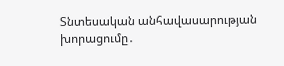Տնտեսական անհավասարության խորացումը․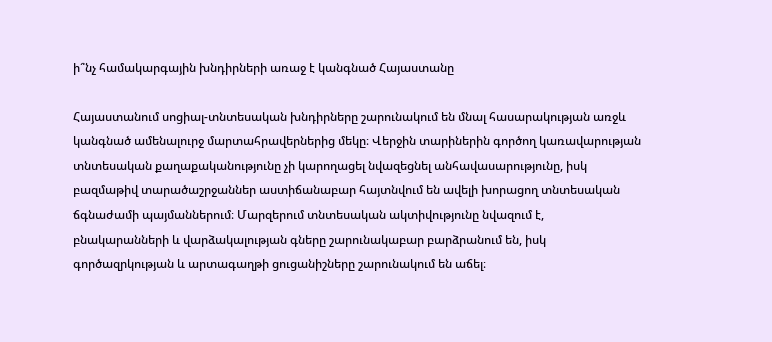ի՞նչ համակարգային խնդիրների առաջ է կանգնած Հայաստանը

Հայաստանում սոցիալ-տնտեսական խնդիրները շարունակում են մնալ հասարակության առջև կանգնած ամենալուրջ մարտահրավերներից մեկը։ Վերջին տարիներին գործող կառավարության տնտեսական քաղաքականությունը չի կարողացել նվազեցնել անհավասարությունը, իսկ բազմաթիվ տարածաշրջաններ աստիճանաբար հայտնվում են ավելի խորացող տնտեսական ճգնաժամի պայմաններում։ Մարզերում տնտեսական ակտիվությունը նվազում է, բնակարանների և վարձակալության գները շարունակաբար բարձրանում են, իսկ գործազրկության և արտագաղթի ցուցանիշները շարունակում են աճել։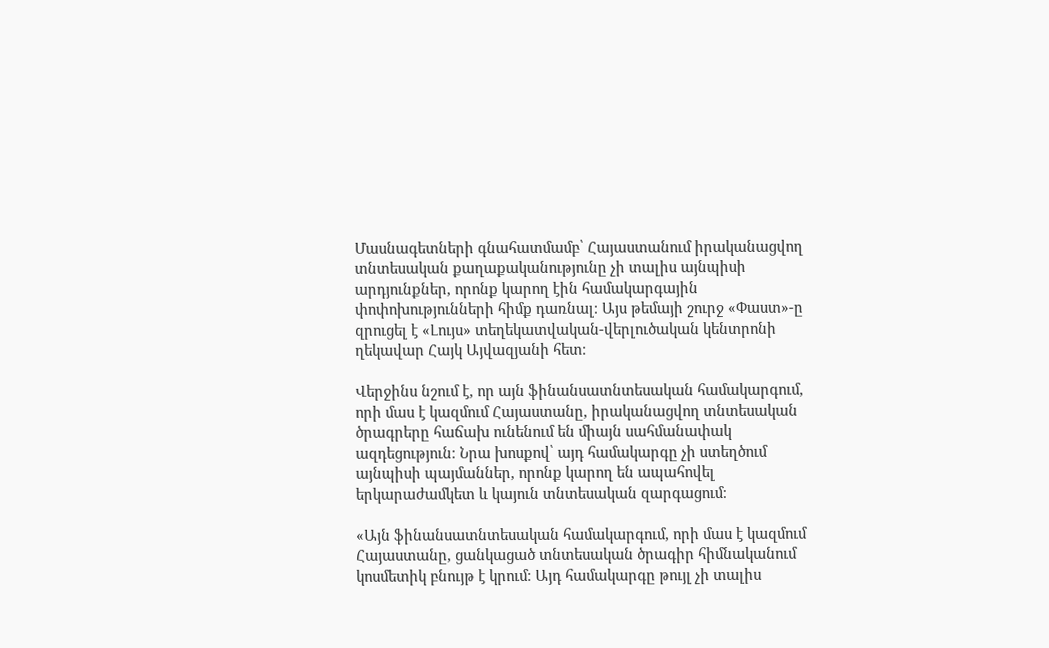Մասնագետների գնահատմամբ՝ Հայաստանում իրականացվող տնտեսական քաղաքականությունը չի տալիս այնպիսի արդյունքներ, որոնք կարող էին համակարգային փոփոխությունների հիմք դառնալ։ Այս թեմայի շուրջ «Փաստ»-ը զրուցել է «Լույս» տեղեկատվական-վերլուծական կենտրոնի ղեկավար Հայկ Այվազյանի հետ։

Վերջինս նշում է, որ այն ֆինանսատնտեսական համակարգում, որի մաս է կազմում Հայաստանը, իրականացվող տնտեսական ծրագրերը հաճախ ունենում են միայն սահմանափակ ազդեցություն։ Նրա խոսքով՝ այդ համակարգը չի ստեղծում այնպիսի պայմաններ, որոնք կարող են ապահովել երկարաժամկետ և կայուն տնտեսական զարգացում։

«Այն ֆինանսատնտեսական համակարգում, որի մաս է կազմում Հայաստանը, ցանկացած տնտեսական ծրագիր հիմնականում կոսմետիկ բնույթ է կրում։ Այդ համակարգը թույլ չի տալիս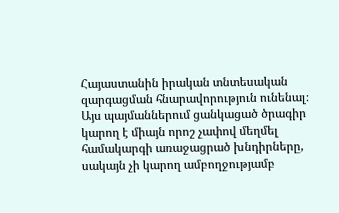Հայաստանին իրական տնտեսական զարգացման հնարավորություն ունենալ։ Այս պայմաններում ցանկացած ծրագիր կարող է միայն որոշ չափով մեղմել համակարգի առաջացրած խնդիրները, սակայն չի կարող ամբողջությամբ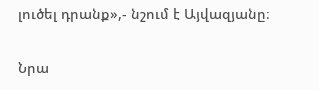լուծել դրանք»,- նշում է Այվազյանը։

Նրա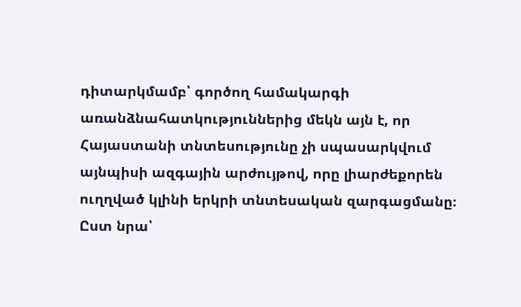դիտարկմամբ՝ գործող համակարգի առանձնահատկություններից մեկն այն է, որ Հայաստանի տնտեսությունը չի սպասարկվում այնպիսի ազգային արժույթով, որը լիարժեքորեն ուղղված կլինի երկրի տնտեսական զարգացմանը։ Ըստ նրա՝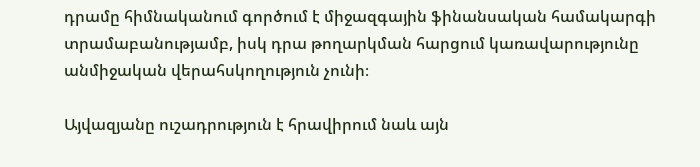դրամը հիմնականում գործում է միջազգային ֆինանսական համակարգի տրամաբանությամբ, իսկ դրա թողարկման հարցում կառավարությունը անմիջական վերահսկողություն չունի։

Այվազյանը ուշադրություն է հրավիրում նաև այն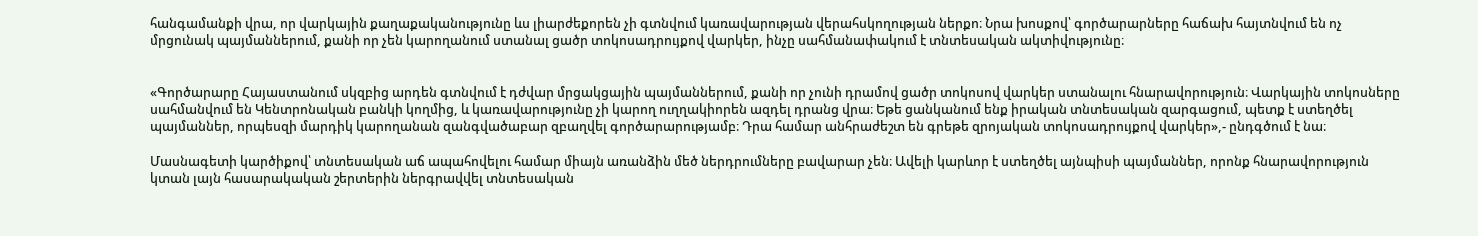հանգամանքի վրա, որ վարկային քաղաքականությունը ևս լիարժեքորեն չի գտնվում կառավարության վերահսկողության ներքո։ Նրա խոսքով՝ գործարարները հաճախ հայտնվում են ոչ մրցունակ պայմաններում, քանի որ չեն կարողանում ստանալ ցածր տոկոսադրույքով վարկեր, ինչը սահմանափակում է տնտեսական ակտիվությունը։


«Գործարարը Հայաստանում սկզբից արդեն գտնվում է դժվար մրցակցային պայմաններում, քանի որ չունի դրամով ցածր տոկոսով վարկեր ստանալու հնարավորություն։ Վարկային տոկոսները սահմանվում են Կենտրոնական բանկի կողմից, և կառավարությունը չի կարող ուղղակիորեն ազդել դրանց վրա։ Եթե ցանկանում ենք իրական տնտեսական զարգացում, պետք է ստեղծել պայմաններ, որպեսզի մարդիկ կարողանան զանգվածաբար զբաղվել գործարարությամբ։ Դրա համար անհրաժեշտ են գրեթե զրոյական տոկոսադրույքով վարկեր»,- ընդգծում է նա։

Մասնագետի կարծիքով՝ տնտեսական աճ ապահովելու համար միայն առանձին մեծ ներդրումները բավարար չեն։ Ավելի կարևոր է ստեղծել այնպիսի պայմաններ, որոնք հնարավորություն կտան լայն հասարակական շերտերին ներգրավվել տնտեսական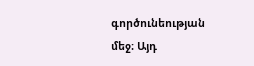գործունեության մեջ։ Այդ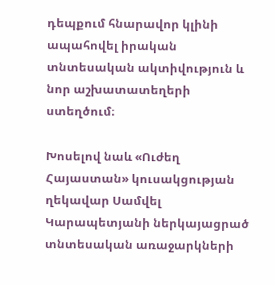դեպքում հնարավոր կլինի ապահովել իրական տնտեսական ակտիվություն և նոր աշխատատեղերի ստեղծում։

Խոսելով նաև «Ուժեղ Հայաստան» կուսակցության ղեկավար Սամվել Կարապետյանի ներկայացրած տնտեսական առաջարկների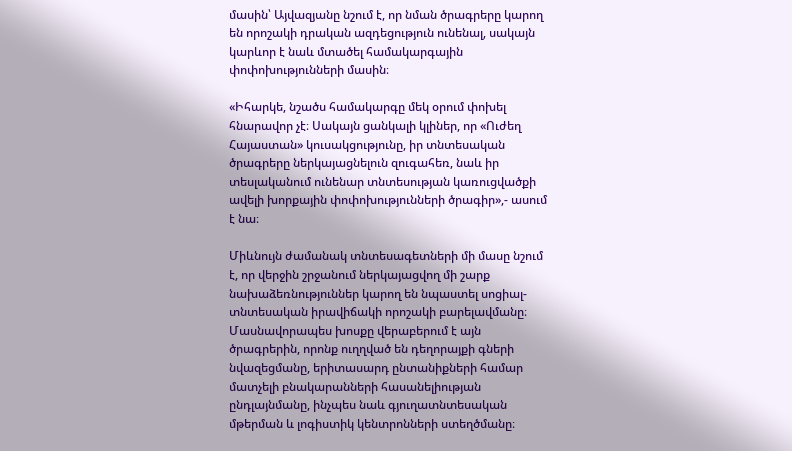մասին՝ Այվազյանը նշում է, որ նման ծրագրերը կարող են որոշակի դրական ազդեցություն ունենալ, սակայն կարևոր է նաև մտածել համակարգային փոփոխությունների մասին։

«Իհարկե, նշածս համակարգը մեկ օրում փոխել հնարավոր չէ։ Սակայն ցանկալի կլիներ, որ «Ուժեղ Հայաստան» կուսակցությունը, իր տնտեսական ծրագրերը ներկայացնելուն զուգահեռ, նաև իր տեսլականում ունենար տնտեսության կառուցվածքի ավելի խորքային փոփոխությունների ծրագիր»,- ասում է նա։

Միևնույն ժամանակ տնտեսագետների մի մասը նշում է, որ վերջին շրջանում ներկայացվող մի շարք նախաձեռնություններ կարող են նպաստել սոցիալ-տնտեսական իրավիճակի որոշակի բարելավմանը։ Մասնավորապես խոսքը վերաբերում է այն ծրագրերին, որոնք ուղղված են դեղորայքի գների նվազեցմանը, երիտասարդ ընտանիքների համար մատչելի բնակարանների հասանելիության ընդլայնմանը, ինչպես նաև գյուղատնտեսական մթերման և լոգիստիկ կենտրոնների ստեղծմանը։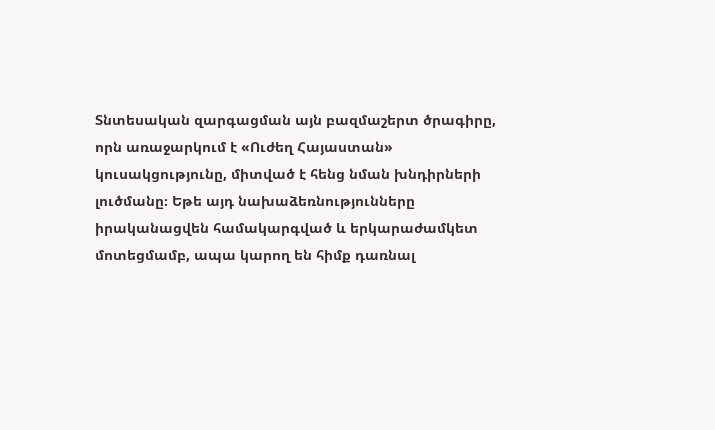Տնտեսական զարգացման այն բազմաշերտ ծրագիրը, որն առաջարկում է «Ուժեղ Հայաստան» կուսակցությունը, միտված է հենց նման խնդիրների լուծմանը։ Եթե այդ նախաձեռնությունները իրականացվեն համակարգված և երկարաժամկետ մոտեցմամբ, ապա կարող են հիմք դառնալ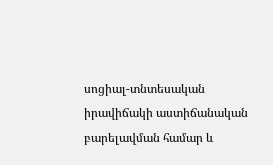սոցիալ-տնտեսական իրավիճակի աստիճանական բարելավման համար և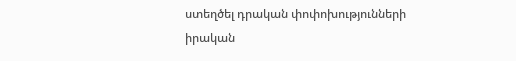ստեղծել դրական փոփոխությունների իրական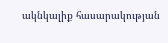ակնկալիք հասարակության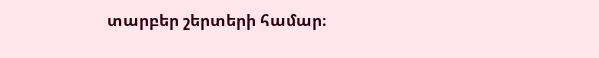տարբեր շերտերի համար։